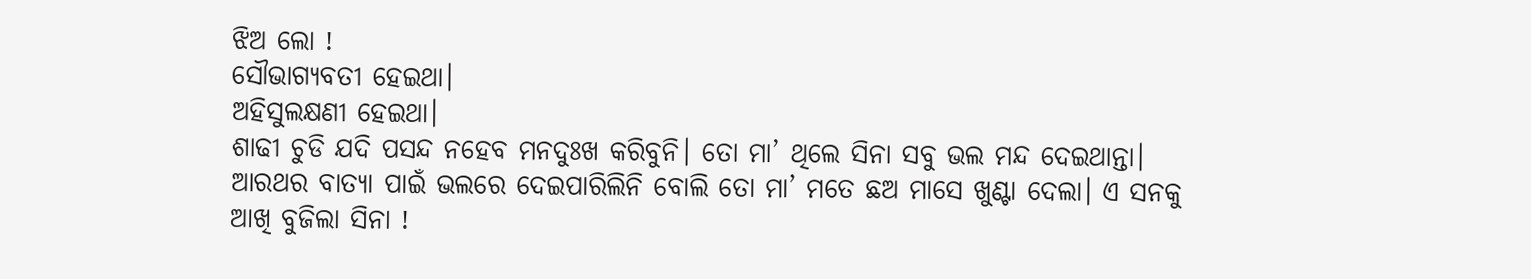ଝିଅ ଲୋ !
ସୌଭାଗ୍ୟବତୀ ହେଇଥା।
ଅହିସୁଲକ୍ଷଣୀ ହେଇଥା।
ଶାଢୀ ଚୁଡି ଯଦି ପସନ୍ଦ ନହେବ ମନଦୁଃଖ କରିବୁନି। ତୋ ମା’ ଥିଲେ ସିନା ସବୁ ଭଲ ମନ୍ଦ ଦେଇଥାନ୍ତା। ଆରଥର ବାତ୍ୟା ପାଇଁ ଭଲରେ ଦେଇପାରିଲିନି ବୋଲି ତୋ ମା’ ମତେ ଛଅ ମାସେ ଖୁଣ୍ଟା ଦେଲା। ଏ ସନକୁ ଆଖି ବୁଜିଲା ସିନା !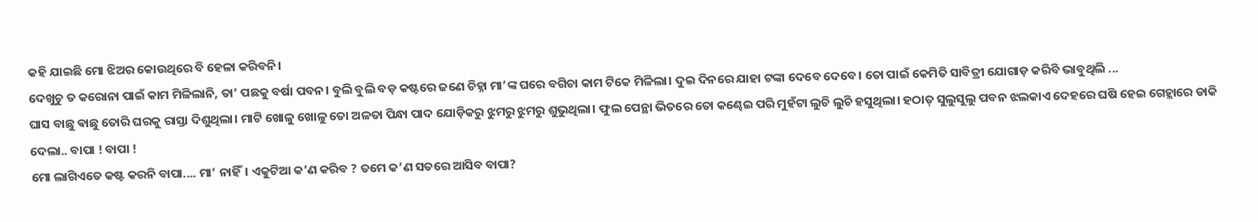କହି ଯାଇଛି ମୋ ଝିଅର କୋଉଥିରେ ବି ହେଳା କରିବନି।
ଦେଖୁଚୁ ତ କରୋନା ପାଇଁ କାମ ମିଳିଲାନି, ତା’ ପଛକୁ ବର୍ଷା ପବନ। ବୁଲି ବୁଲି ବଡ଼ କଷ୍ଟରେ ଜଣେ ଚିହ୍ନା ମା’ଙ୍କ ଘରେ ବଗିଚା କାମ ଟିକେ ମିଳିଲା। ଦୁଇ ଦିନରେ ଯାହା ଟଙ୍କା ଦେବେ ଦେବେ। ତୋ ପାଇଁ କେମିତି ସାବିତ୍ରୀ ଯୋଗାଡ଼ କରିବି ଭାବୁଥିଲି ...
ଘାସ ବାଛୁ ଵାଛୁ ତୋରି ଘରକୁ ରାସ୍ତା ଦିଶୁଥିଲା। ମାଟି ଖୋଳୁ ଖୋଳୁ ତୋ ଅଳତା ପିନ୍ଧା ପାଦ ଯୋଡ଼ିକରୁ ଝୁମରୁ ଝୁମରୁ ଶୁଭୁଥିଲା। ଫୁଲ ପେନ୍ଥା ଭିତରେ ତୋ କଣ୍ଢେଇ ପରି ମୁହଁଟା ଲୁଚି ଲୁଚି ହସୁଥିଲା। ହଠାତ୍ ସୁଲୁସୁଲୁ ପବନ ଝଲକାଏ ଦେହରେ ଘଷି ହେଇ ଗେହ୍ଲାରେ ଡାକି ଦେଲା.. ବାପା ! ବାପା !
ମୋ ଲାଗିଏତେ କଷ୍ଟ କରନି ବାପା.... ମା’ ନାହିଁ। ଏକୁଟିଆ କ’ଣ କରିବ ? ତମେ କ’ଣ ସତରେ ଆସିବ ବାପା?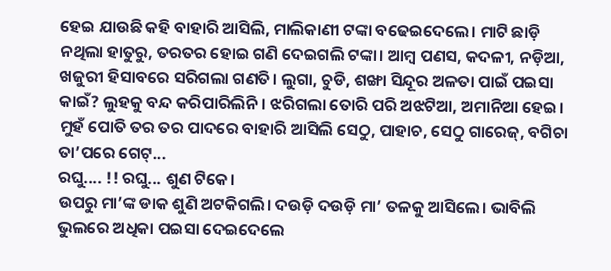ହେଇ ଯାଉଛି କହି ବାହାରି ଆସିଲି, ମାଲିକାଣୀ ଟଙ୍କା ବଢେଇଦେଲେ। ମାଟି ଛାଡ଼ି ନଥିଲା ହାତୁରୁ, ତରତର ହୋଇ ଗଣି ଦେଇଗଲି ଟଙ୍କା। ଆମ୍ବ ପଣସ, କଦଳୀ, ନଡ଼ିଆ, ଖଜୁରୀ ହିସାବରେ ସରିଗଲା ଗଣତି। ଲୁଗା, ଚୁଡି, ଶଙ୍ଖା ସିନ୍ଦୂର ଅଳତା ପାଇଁ ପଇସା କାଇଁ? ଲୁହକୁ ବନ୍ଦ କରିପାରିଲିନି। ଝରିଗଲା ତୋରି ପରି ଅଝଟିଆ, ଅମାନିଆ ହେଇ। ମୁହଁ ପୋତି ତର ତର ପାଦରେ ବାହାରି ଆସିଲି ସେଠୁ, ପାହାଚ, ସେଠୁ ଗାରେଜ୍, ବଗିଚା ତା’ପରେ ଗେଟ୍...
ରଘୁ.... !! ରଘୁ... ଶୁଣ ଟିକେ।
ଉପରୁ ମା’ଙ୍କ ଡାକ ଶୁଣି ଅଟକିଗଲି। ଦଉଡ଼ି ଦଉଡ଼ି ମା’ ତଳକୁ ଆସିଲେ। ଭାବିଲି ଭୁଲରେ ଅଧିକା ପଇସା ଦେଇଦେଲେ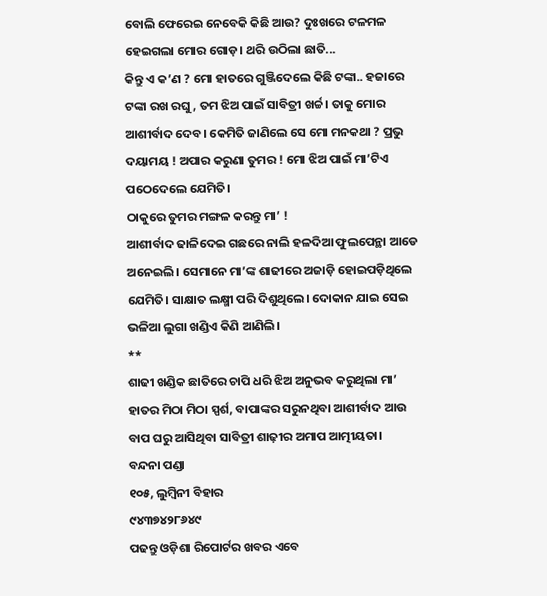ବୋଲି ଫେରେଇ ନେବେକି କିଛି ଆଉ? ଦୁଃଖରେ ଟଳମଳ ହେଇଗଲା ମୋର ଗୋଡ଼। ଥରି ଉଠିଲା ଛାତି...
କିନ୍ତୁ ଏ କ’ଣ ? ମୋ ହାତରେ ଗୁଞ୍ଜିଦେଲେ କିଛି ଟଙ୍କା.. ହଜାରେ ଟଙ୍କା ରଖ ରଘୁ, ତମ ଝିଅ ପାଇଁ ସାବିତ୍ରୀ ଖର୍ଚ୍ଚ। ତାକୁ ମୋର ଆଶୀର୍ବାଦ ଦେବ। କେମିତି ଜାଣିଲେ ସେ ମୋ ମନକଥା ? ପ୍ରଭୁ ଦୟାମୟ ! ଅପାର କରୁଣା ତୁମର ! ମୋ ଝିଅ ପାଇଁ ମା’ଟିଏ ପଠେଦେଲେ ଯେମିତି।
ଠାକୁରେ ତୁମର ମଙ୍ଗଳ କରନ୍ତୁ ମା’ !
ଆଶୀର୍ବାଦ ଢାଳିଦେଇ ଗଛରେ ନାଲି ହଳଦିଆ ଫୁଲପେନ୍ଥା ଆଡେ ଅନେଇଲି। ସେମାନେ ମା’ଙ୍କ ଶାଢୀରେ ଅଜାଡ଼ି ହୋଇପଡ଼ିଥିଲେ ଯେମିତି। ସାକ୍ଷାତ ଲକ୍ଷ୍ମୀ ପରି ଦିଶୁଥିଲେ। ଦୋକାନ ଯାଇ ସେଇ ଭଳିଆ ଲୁଗା ଖଣ୍ଡିଏ କିଣି ଆଣିଲି।
**
ଶାଢୀ ଖଣ୍ଡିକ ଛାତିରେ ଚାପି ଧରି ଝିଅ ଅନୁଭବ କରୁଥିଲା ମା’ ହାତର ମିଠା ମିଠା ସ୍ପର୍ଶ, ବାପାଙ୍କର ସରୁନଥିବା ଆଶୀର୍ବାଦ ଆଉ ବାପ ଘରୁ ଆସିଥିବା ସାବିତ୍ରୀ ଶାଢ଼ୀର ଅମାପ ଆତ୍ମୀୟତା।
ବନ୍ଦନା ପଣ୍ଡା
୧୦୫, ଲୁମ୍ବିନୀ ବିହାର
୯୪୩୭୪୨୮୬୪୯
ପଢନ୍ତୁ ଓଡ଼ିଶା ରିପୋର୍ଟର ଖବର ଏବେ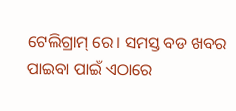ଟେଲିଗ୍ରାମ୍ ରେ। ସମସ୍ତ ବଡ ଖବର ପାଇବା ପାଇଁ ଏଠାରେ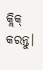କ୍ଲିକ୍ କରନ୍ତୁ।